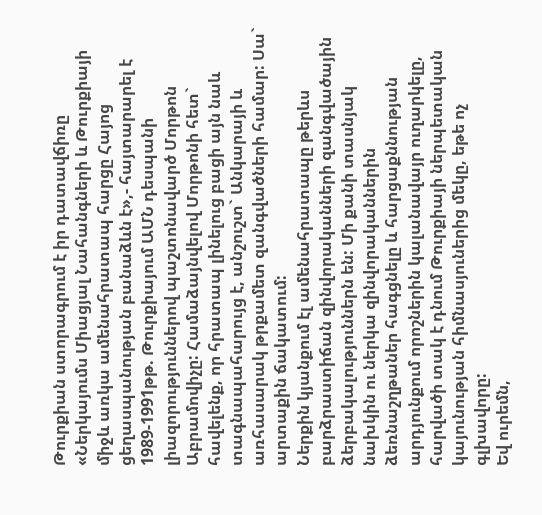Թուրքիան ստորագրում է իր դատավճիռը
«Ներկայումս Միացյալ Նահանգների և Թուրքիայի միջև առկա ամենահրատապ հարցը Հայոց ցեղասպանության բանաձևն է»,- հայտարարել է 1989-1991թթ. Թուրքիայում ԱՄՆ դեսպանի լիազորություններով պաշտոնավարծ Մորթոն Աբրամովիչը: Համաձայնվելով Մորթոնի հետ` հավելենք, որ հրատապ լինելուց բացի այն նաև տագնապահարույց է, անշուշտ` Անկարայի և առհասարակ թրքամետ զանգվածների համար: Սա` արտաքին ճակատում:
Ներքին կյանքում էլ ամենահրատապը թերևս բարձրաստիճան զինվորականների զանգվածային ձերբակալություններն են: Մի քանի տասնյակ նախկին ու ներկա զինվորականներին ձեռնաշղթաներ հագցնելը և հարցաքննության արդյունքում որոշներին կալանավայր ուղարկելը, հարվածի տակ է դնում Թուրքիայի ներպետական կայունության հիմնասյուներից մեկը, եթե ոչ գլխավորը:
Եվ ուրեմն,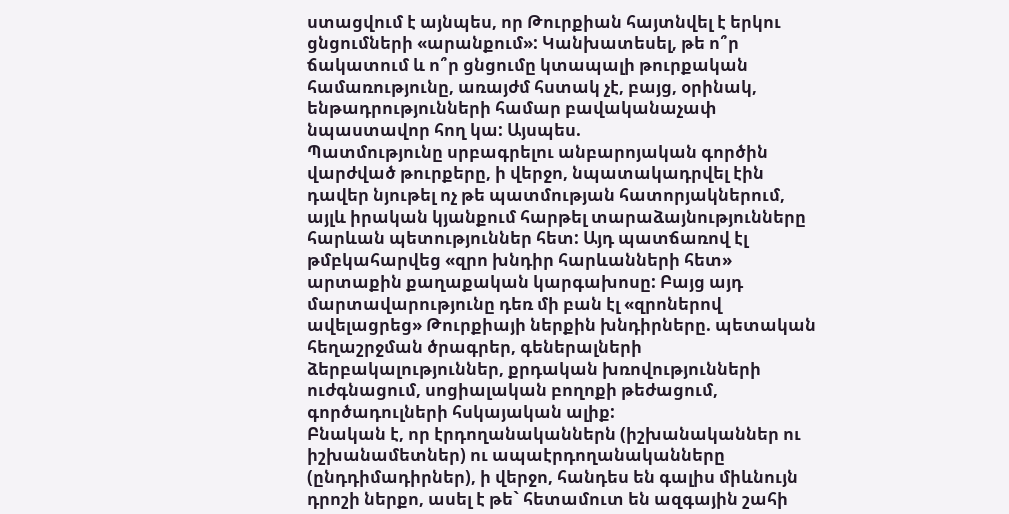ստացվում է այնպես, որ Թուրքիան հայտնվել է երկու ցնցումների «արանքում»: Կանխատեսել, թե ո՞ր ճակատում և ո՞ր ցնցումը կտապալի թուրքական համառությունը, առայժմ հստակ չէ, բայց, օրինակ, ենթադրությունների համար բավականաչափ նպաստավոր հող կա: Այսպես.
Պատմությունը սրբագրելու անբարոյական գործին վարժված թուրքերը, ի վերջո, նպատակադրվել էին դավեր նյութել ոչ թե պատմության հատորյակներում, այլև իրական կյանքում հարթել տարաձայնությունները հարևան պետություններ հետ: Այդ պատճառով էլ թմբկահարվեց «զրո խնդիր հարևանների հետ» արտաքին քաղաքական կարգախոսը: Բայց այդ մարտավարությունը դեռ մի բան էլ «զրոներով ավելացրեց» Թուրքիայի ներքին խնդիրները. պետական հեղաշրջման ծրագրեր, գեներալների ձերբակալություններ, քրդական խռովությունների ուժգնացում, սոցիալական բողոքի թեժացում, գործադուլների հսկայական ալիք:
Բնական է, որ էրդողանականներն (իշխանականներ ու իշխանամետներ) ու ապաէրդողանականները (ընդդիմադիրներ), ի վերջո, հանդես են գալիս միևնույն դրոշի ներքո, ասել է թե` հետամուտ են ազգային շահի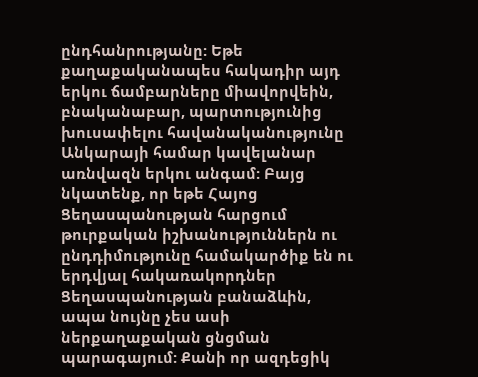ընդհանրությանը: Եթե քաղաքականապես հակադիր այդ երկու ճամբարները միավորվեին, բնականաբար, պարտությունից խուսափելու հավանականությունը Անկարայի համար կավելանար առնվազն երկու անգամ: Բայց նկատենք, որ եթե Հայոց Ցեղասպանության հարցում թուրքական իշխանություններն ու ընդդիմությունը համակարծիք են ու երդվյալ հակառակորդներ Ցեղասպանության բանաձևին, ապա նույնը չես ասի ներքաղաքական ցնցման պարագայում: Քանի որ ազդեցիկ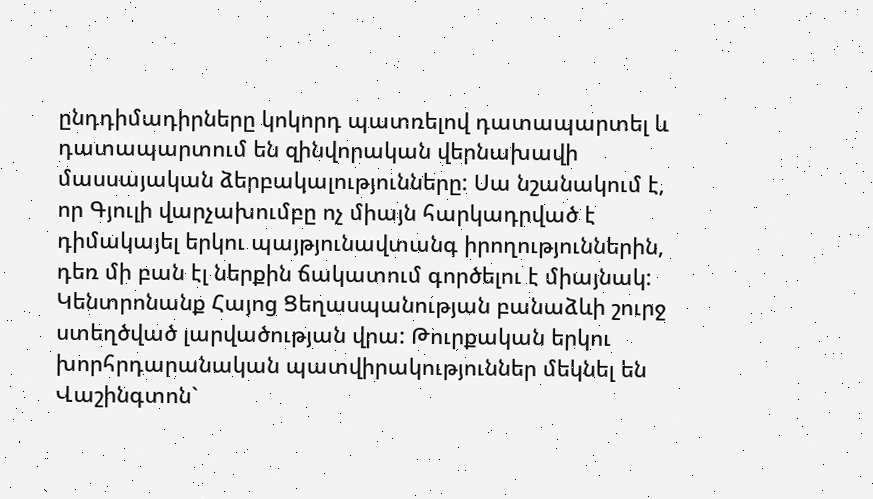ընդդիմադիրները կոկորդ պատռելով դատապարտել և դատապարտում են զինվորական վերնախավի մասսայական ձերբակալությունները: Սա նշանակում է, որ Գյուլի վարչախումբը ոչ միայն հարկադրված է դիմակայել երկու պայթյունավտանգ իրողություններին, դեռ մի բան էլ ներքին ճակատում գործելու է միայնակ:
Կենտրոնանք Հայոց Ցեղասպանության բանաձևի շուրջ ստեղծված լարվածության վրա: Թուրքական երկու խորհրդարանական պատվիրակություններ մեկնել են Վաշինգտոն`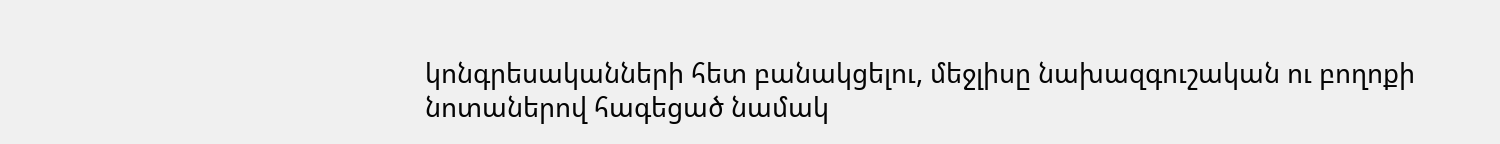կոնգրեսականների հետ բանակցելու, մեջլիսը նախազգուշական ու բողոքի նոտաներով հագեցած նամակ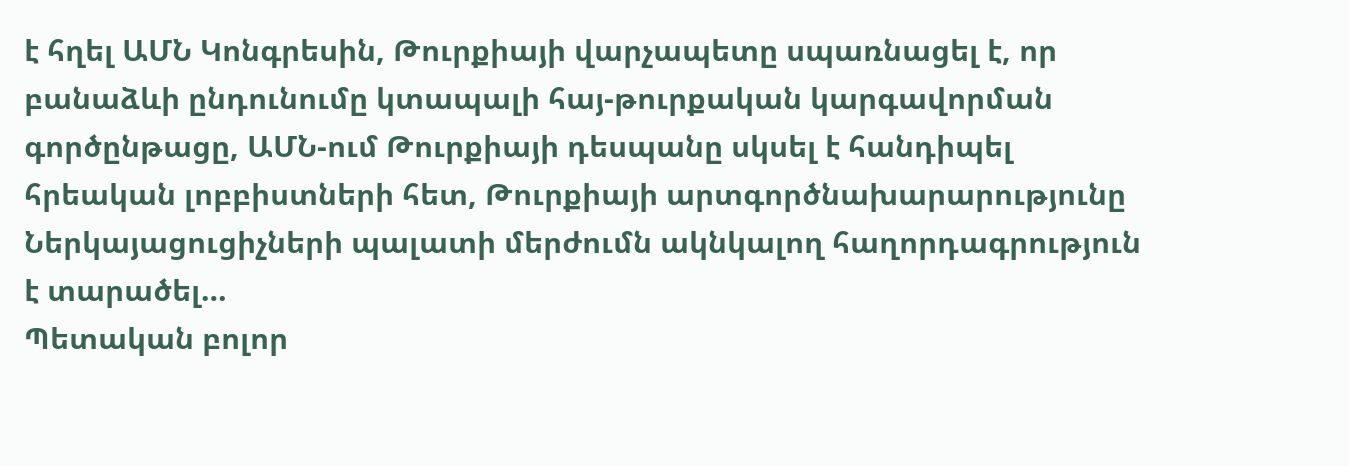է հղել ԱՄՆ Կոնգրեսին, Թուրքիայի վարչապետը սպառնացել է, որ բանաձևի ընդունումը կտապալի հայ-թուրքական կարգավորման գործընթացը, ԱՄՆ-ում Թուրքիայի դեսպանը սկսել է հանդիպել հրեական լոբբիստների հետ, Թուրքիայի արտգործնախարարությունը Ներկայացուցիչների պալատի մերժումն ակնկալող հաղորդագրություն է տարածել…
Պետական բոլոր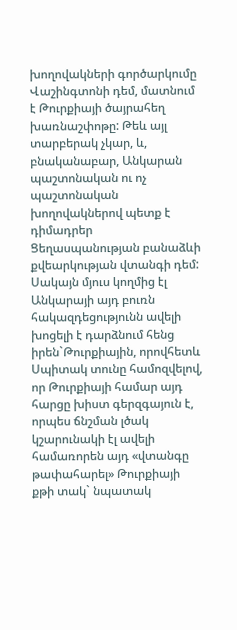խողովակների գործարկումը Վաշինգտոնի դեմ, մատնում է Թուրքիայի ծայրահեղ խառնաշփոթը: Թեև այլ տարբերակ չկար, և, բնականաբար, Անկարան պաշտոնական ու ոչ պաշտոնական խողովակներով պետք է դիմադրեր Ցեղասպանության բանաձևի քվեարկության վտանգի դեմ: Սակայն մյուս կողմից էլ Անկարայի այդ բուռն հակազդեցությունն ավելի խոցելի է դարձնում հենց իրեն`Թուրքիային, որովհետև Սպիտակ տունը համոզվելով, որ Թուրքիայի համար այդ հարցը խիստ գերզգայուն է, որպես ճնշման լծակ կշարունակի էլ ավելի համառորեն այդ «վտանգը թափահարել» Թուրքիայի քթի տակ` նպատակ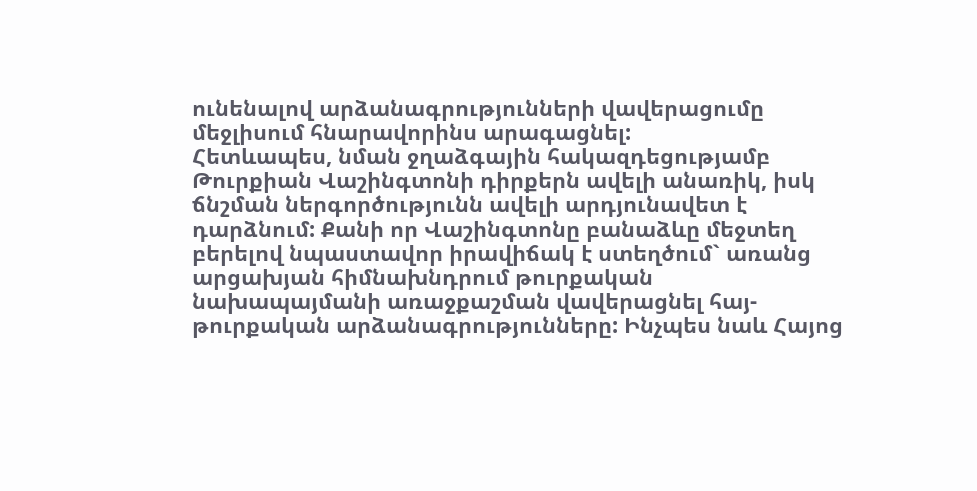ունենալով արձանագրությունների վավերացումը մեջլիսում հնարավորինս արագացնել:
Հետևապես, նման ջղաձգային հակազդեցությամբ Թուրքիան Վաշինգտոնի դիրքերն ավելի անառիկ, իսկ ճնշման ներգործությունն ավելի արդյունավետ է դարձնում: Քանի որ Վաշինգտոնը բանաձևը մեջտեղ բերելով նպաստավոր իրավիճակ է ստեղծում` առանց արցախյան հիմնախնդրում թուրքական նախապայմանի առաջքաշման վավերացնել հայ-թուրքական արձանագրությունները: Ինչպես նաև Հայոց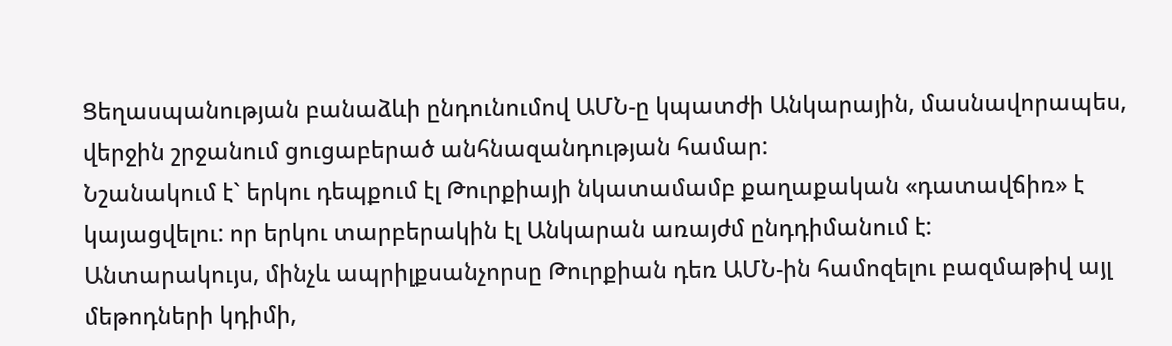Ցեղասպանության բանաձևի ընդունումով ԱՄՆ-ը կպատժի Անկարային, մասնավորապես, վերջին շրջանում ցուցաբերած անհնազանդության համար:
Նշանակում է` երկու դեպքում էլ Թուրքիայի նկատամամբ քաղաքական «դատավճիռ» է կայացվելու: որ երկու տարբերակին էլ Անկարան առայժմ ընդդիմանում է:
Անտարակույս, մինչև ապրիլքսանչորսը Թուրքիան դեռ ԱՄՆ-ին համոզելու բազմաթիվ այլ մեթոդների կդիմի,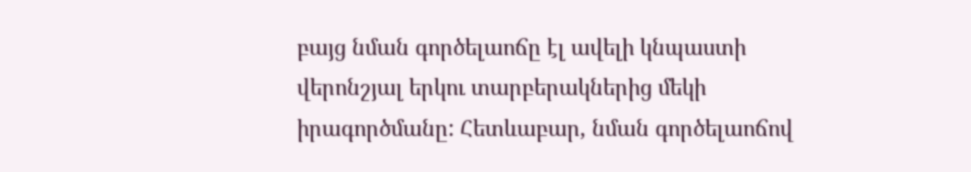բայց նման գործելաոճը էլ ավելի կնպաստի վերոնշյալ երկու տարբերակներից մեկի իրագործմանը: Հետևաբար, նման գործելաոճով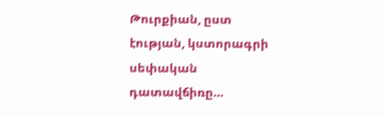Թուրքիան, ըստ էության, կստորագրի սեփական դատավճիռը…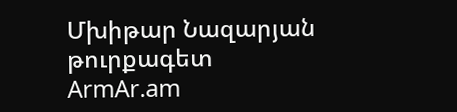Մխիթար Նազարյան
թուրքագետ
ArmAr.am